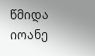წმიდა იოანე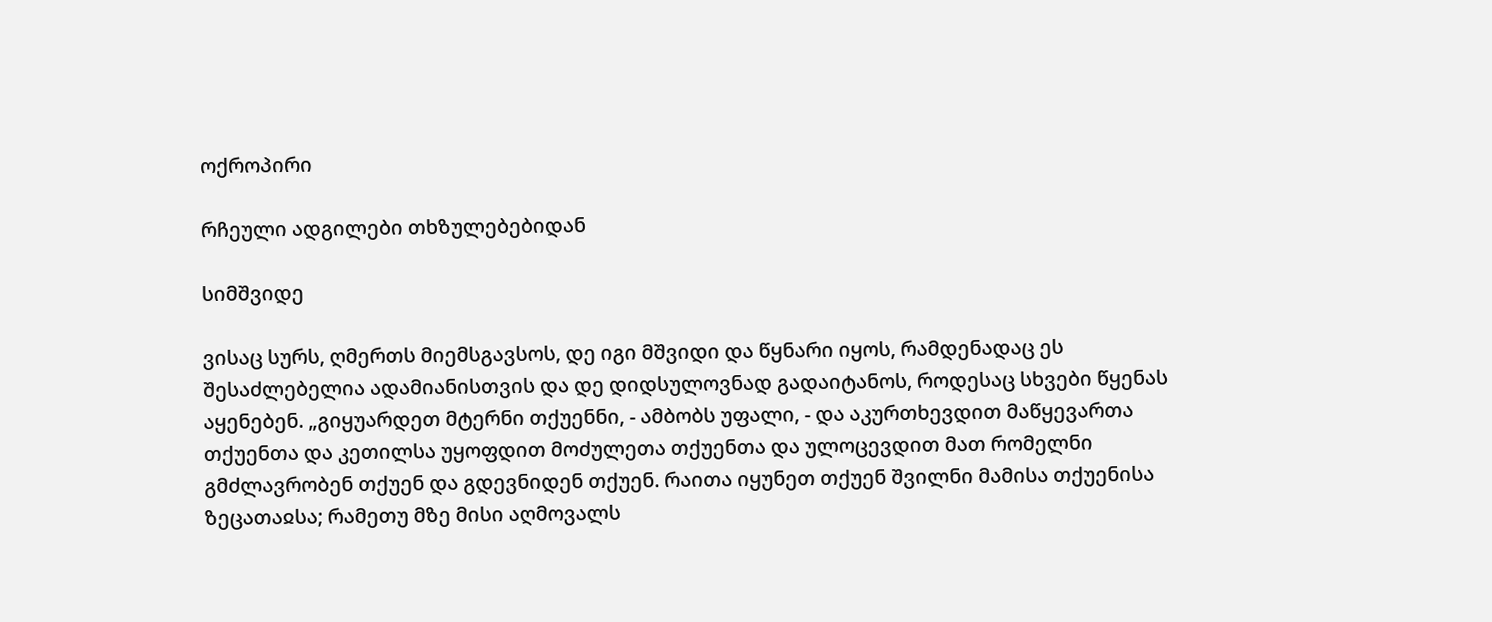ოქროპირი

რჩეული ადგილები თხზულებებიდან

სიმშვიდე

ვისაც სურს, ღმერთს მიემსგავსოს, დე იგი მშვიდი და წყნარი იყოს, რამდენადაც ეს შესაძლებელია ადამიანისთვის და დე დიდსულოვნად გადაიტანოს, როდესაც სხვები წყენას აყენებენ. „გიყუარდეთ მტერნი თქუენნი, - ამბობს უფალი, - და აკურთხევდით მაწყევართა თქუენთა და კეთილსა უყოფდით მოძულეთა თქუენთა და ულოცევდით მათ რომელნი გმძლავრობენ თქუენ და გდევნიდენ თქუენ. რაითა იყუნეთ თქუენ შვილნი მამისა თქუენისა ზეცათაჲსა; რამეთუ მზე მისი აღმოვალს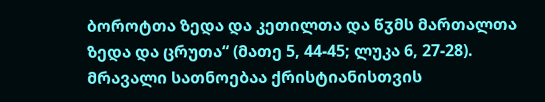ბოროტთა ზედა და კეთილთა და წჳმს მართალთა ზედა და ცრუთა“ (მათე 5, 44-45; ლუკა 6, 27-28). მრავალი სათნოებაა ქრისტიანისთვის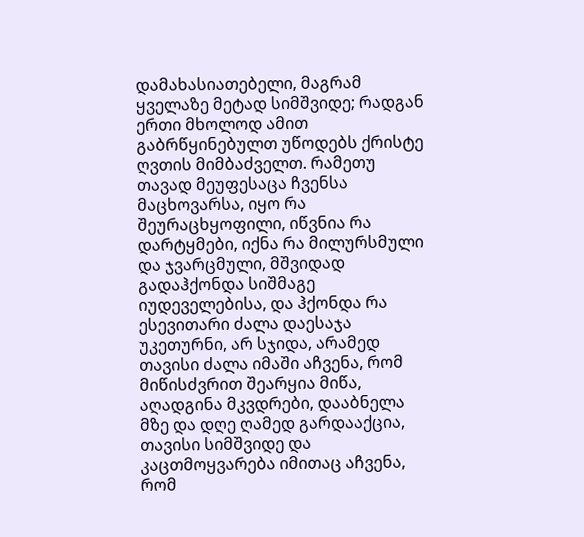დამახასიათებელი, მაგრამ ყველაზე მეტად სიმშვიდე; რადგან ერთი მხოლოდ ამით გაბრწყინებულთ უწოდებს ქრისტე ღვთის მიმბაძველთ. რამეთუ თავად მეუფესაცა ჩვენსა მაცხოვარსა, იყო რა შეურაცხყოფილი, იწვნია რა დარტყმები, იქნა რა მილურსმული და ჯვარცმული, მშვიდად გადაჰქონდა სიშმაგე იუდეველებისა, და ჰქონდა რა ესევითარი ძალა დაესაჯა უკეთურნი, არ სჯიდა, არამედ თავისი ძალა იმაში აჩვენა, რომ მიწისძვრით შეარყია მიწა, აღადგინა მკვდრები, დააბნელა მზე და დღე ღამედ გარდააქცია, თავისი სიმშვიდე და კაცთმოყვარება იმითაც აჩვენა, რომ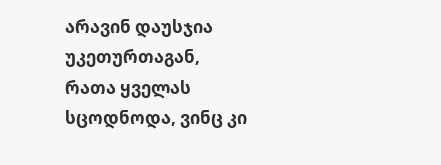არავინ დაუსჯია უკეთურთაგან, რათა ყველას სცოდნოდა, ვინც კი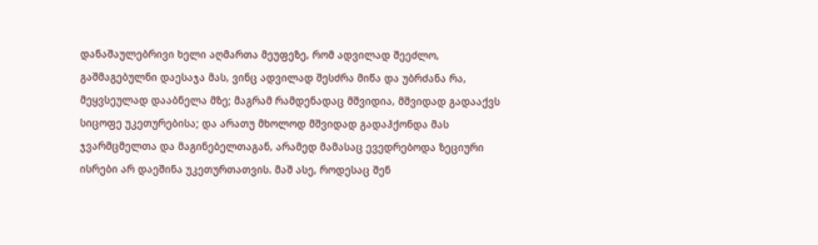დანაშაულებრივი ხელი აღმართა მეუფეზე, რომ ადვილად შეეძლო, გაშმაგებულნი დაესაჯა მას, ვინც ადვილად შესძრა მიწა და უბრძანა რა, მეყვსეულად დააბნელა მზე; მაგრამ რამდენადაც მშვიდია, მშვიდად გადააქვს სიცოფე უკეთურებისა; და არათუ მხოლოდ მშვიდად გადაჰქონდა მას ჯვარმცმელთა და მაგინებელთაგან, არამედ მამასაც ევედრებოდა ზეციური ისრები არ დაეშინა უკეთურთათვის. მაშ ასე, როდესაც შენ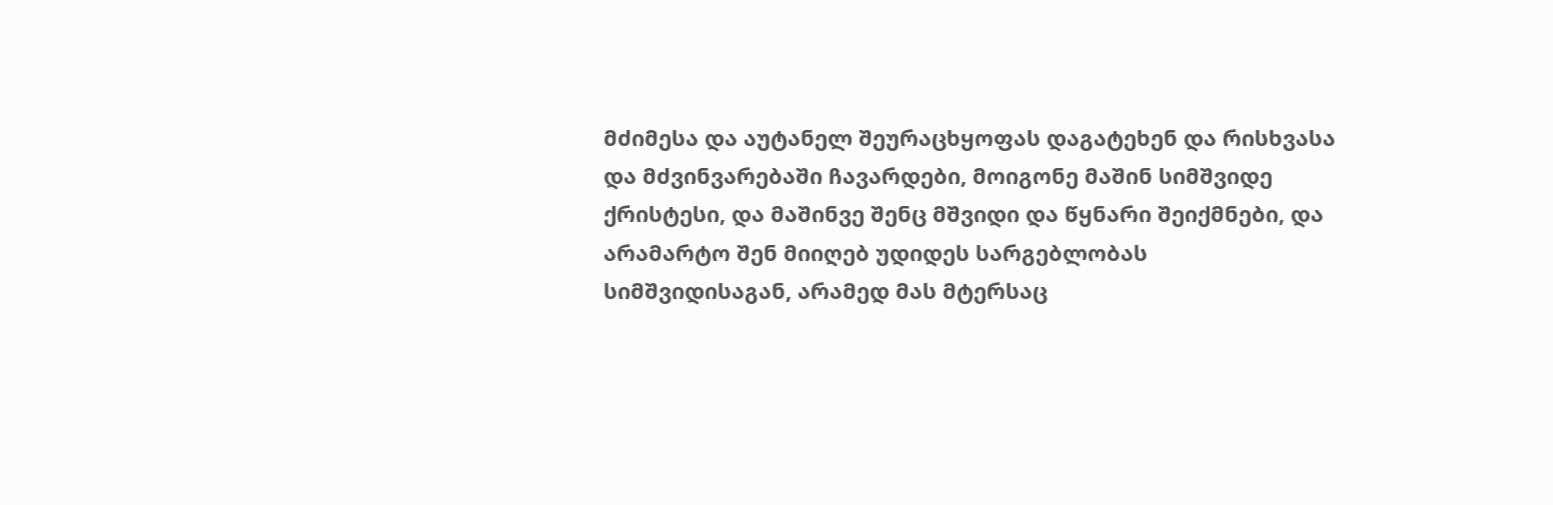მძიმესა და აუტანელ შეურაცხყოფას დაგატეხენ და რისხვასა და მძვინვარებაში ჩავარდები, მოიგონე მაშინ სიმშვიდე ქრისტესი, და მაშინვე შენც მშვიდი და წყნარი შეიქმნები, და არამარტო შენ მიიღებ უდიდეს სარგებლობას სიმშვიდისაგან, არამედ მას მტერსაც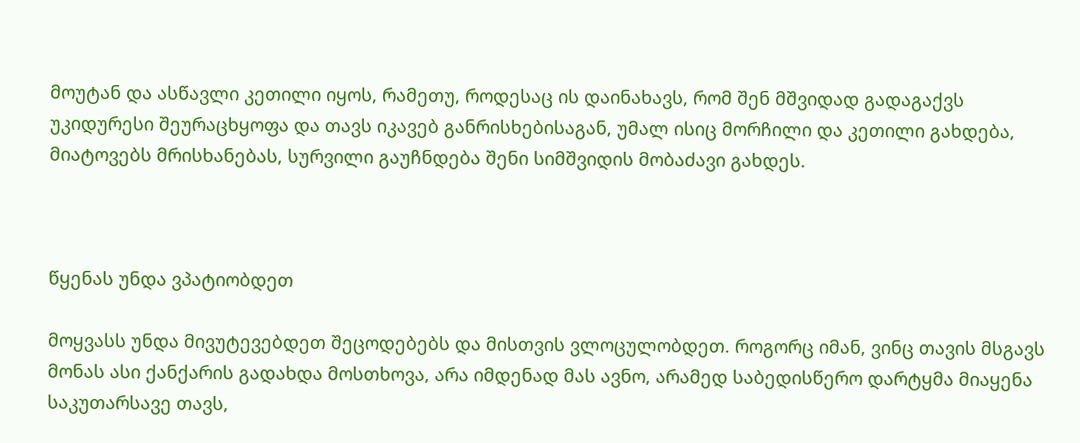მოუტან და ასწავლი კეთილი იყოს, რამეთუ, როდესაც ის დაინახავს, რომ შენ მშვიდად გადაგაქვს უკიდურესი შეურაცხყოფა და თავს იკავებ განრისხებისაგან, უმალ ისიც მორჩილი და კეთილი გახდება, მიატოვებს მრისხანებას, სურვილი გაუჩნდება შენი სიმშვიდის მობაძავი გახდეს.



წყენას უნდა ვპატიობდეთ

მოყვასს უნდა მივუტევებდეთ შეცოდებებს და მისთვის ვლოცულობდეთ. როგორც იმან, ვინც თავის მსგავს მონას ასი ქანქარის გადახდა მოსთხოვა, არა იმდენად მას ავნო, არამედ საბედისწერო დარტყმა მიაყენა საკუთარსავე თავს,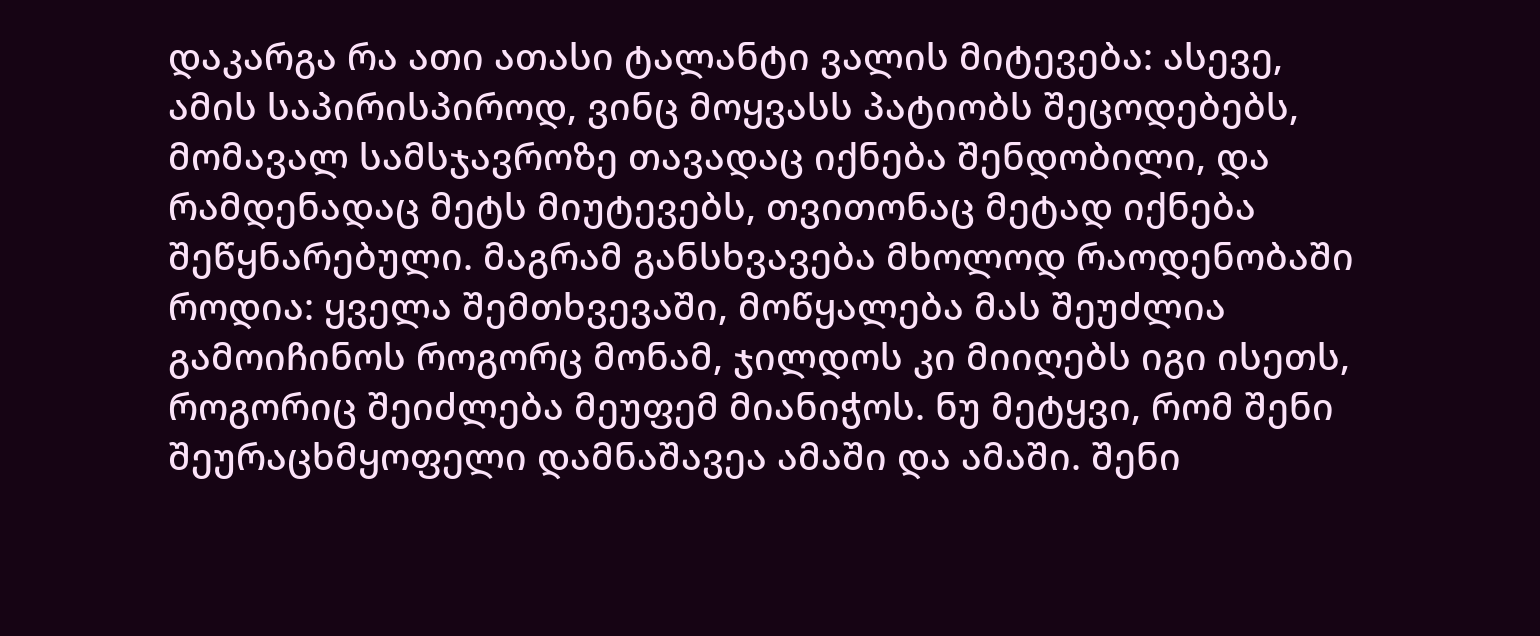დაკარგა რა ათი ათასი ტალანტი ვალის მიტევება: ასევე, ამის საპირისპიროდ, ვინც მოყვასს პატიობს შეცოდებებს, მომავალ სამსჯავროზე თავადაც იქნება შენდობილი, და რამდენადაც მეტს მიუტევებს, თვითონაც მეტად იქნება შეწყნარებული. მაგრამ განსხვავება მხოლოდ რაოდენობაში როდია: ყველა შემთხვევაში, მოწყალება მას შეუძლია გამოიჩინოს როგორც მონამ, ჯილდოს კი მიიღებს იგი ისეთს, როგორიც შეიძლება მეუფემ მიანიჭოს. ნუ მეტყვი, რომ შენი შეურაცხმყოფელი დამნაშავეა ამაში და ამაში. შენი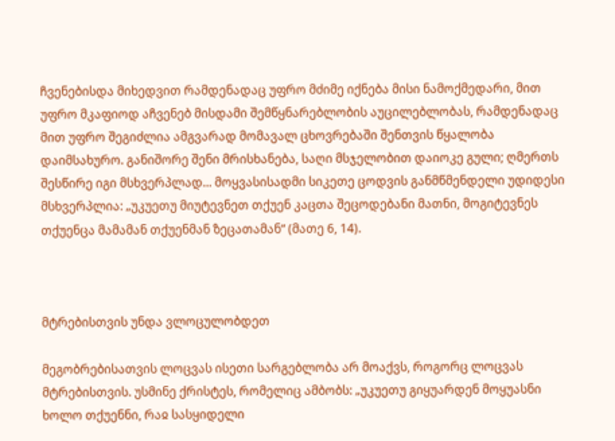ჩვენებისდა მიხედვით რამდენადაც უფრო მძიმე იქნება მისი ნამოქმედარი, მით უფრო მკაფიოდ აჩვენებ მისდამი შემწყნარებლობის აუცილებლობას, რამდენადაც მით უფრო შეგიძლია ამგვარად მომავალ ცხოვრებაში შენთვის წყალობა დაიმსახურო. განიშორე შენი მრისხანება, საღი მსჯელობით დაიოკე გული; ღმერთს შესწირე იგი მსხვერპლად... მოყვასისადმი სიკეთე ცოდვის განმწმენდელი უდიდესი მსხვერპლია: „უკუეთუ მიუტევნეთ თქუენ კაცთა შეცოდებანი მათნი, მოგიტევნეს თქუენცა მამამან თქუენმან ზეცათამან“ (მათე 6, 14).



მტრებისთვის უნდა ვლოცულობდეთ

მეგობრებისათვის ლოცვას ისეთი სარგებლობა არ მოაქვს, როგორც ლოცვას მტრებისთვის. უსმინე ქრისტეს, რომელიც ამბობს: „უკუეთუ გიყუარდენ მოყუასნი ხოლო თქუენნი, რაჲ სასყიდელი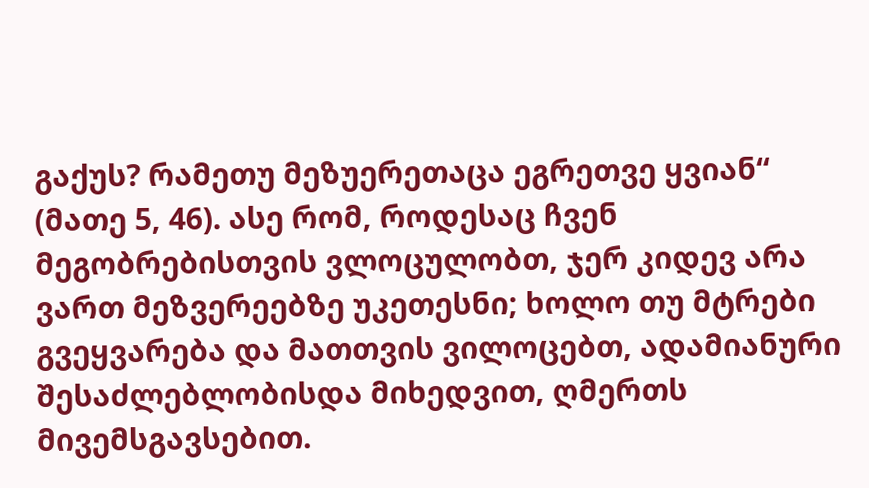გაქუს? რამეთუ მეზუერეთაცა ეგრეთვე ყვიან“ (მათე 5, 46). ასე რომ, როდესაც ჩვენ მეგობრებისთვის ვლოცულობთ, ჯერ კიდევ არა ვართ მეზვერეებზე უკეთესნი; ხოლო თუ მტრები გვეყვარება და მათთვის ვილოცებთ, ადამიანური შესაძლებლობისდა მიხედვით, ღმერთს მივემსგავსებით.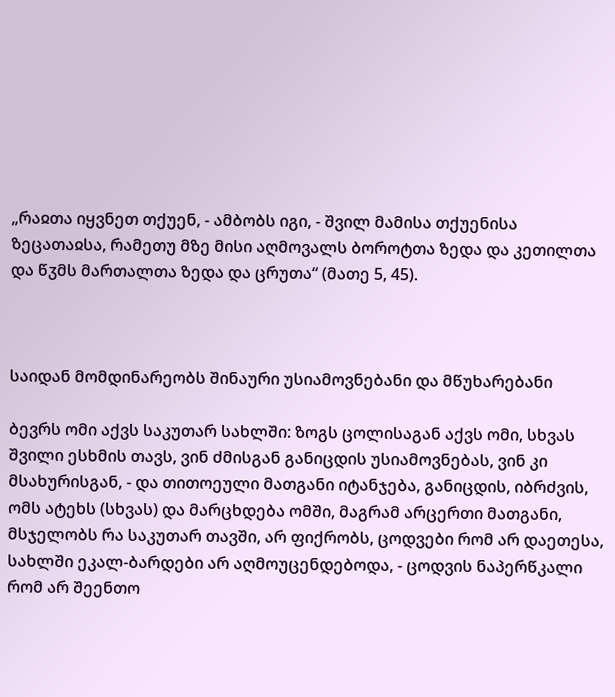„რაჲთა იყვნეთ თქუენ, - ამბობს იგი, - შვილ მამისა თქუენისა ზეცათაჲსა, რამეთუ მზე მისი აღმოვალს ბოროტთა ზედა და კეთილთა და წჳმს მართალთა ზედა და ცრუთა“ (მათე 5, 45).



საიდან მომდინარეობს შინაური უსიამოვნებანი და მწუხარებანი

ბევრს ომი აქვს საკუთარ სახლში: ზოგს ცოლისაგან აქვს ომი, სხვას შვილი ესხმის თავს, ვინ ძმისგან განიცდის უსიამოვნებას, ვინ კი მსახურისგან, - და თითოეული მათგანი იტანჯება, განიცდის, იბრძვის, ომს ატეხს (სხვას) და მარცხდება ომში, მაგრამ არცერთი მათგანი, მსჯელობს რა საკუთარ თავში, არ ფიქრობს, ცოდვები რომ არ დაეთესა, სახლში ეკალ-ბარდები არ აღმოუცენდებოდა, - ცოდვის ნაპერწკალი რომ არ შეენთო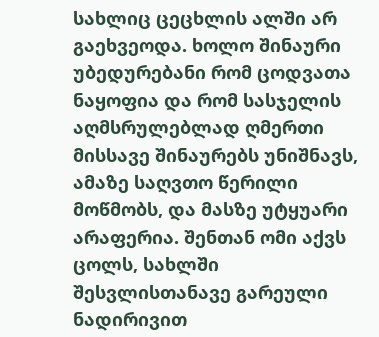სახლიც ცეცხლის ალში არ გაეხვეოდა. ხოლო შინაური უბედურებანი რომ ცოდვათა ნაყოფია და რომ სასჯელის აღმსრულებლად ღმერთი მისსავე შინაურებს უნიშნავს, ამაზე საღვთო წერილი მოწმობს, და მასზე უტყუარი არაფერია. შენთან ომი აქვს ცოლს, სახლში შესვლისთანავე გარეული ნადირივით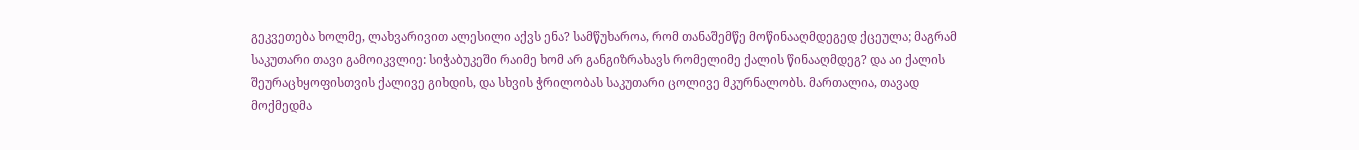გეკვეთება ხოლმე, ლახვარივით ალესილი აქვს ენა? სამწუხაროა, რომ თანაშემწე მოწინააღმდეგედ ქცეულა; მაგრამ საკუთარი თავი გამოიკვლიე: სიჭაბუკეში რაიმე ხომ არ განგიზრახავს რომელიმე ქალის წინააღმდეგ? და აი ქალის შეურაცხყოფისთვის ქალივე გიხდის, და სხვის ჭრილობას საკუთარი ცოლივე მკურნალობს. მართალია, თავად მოქმედმა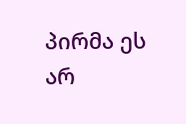პირმა ეს არ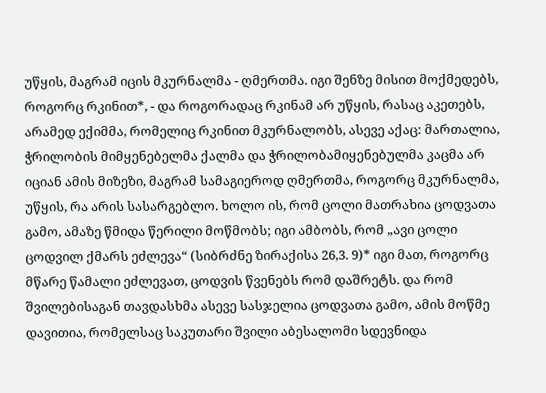უწყის, მაგრამ იცის მკურნალმა - ღმერთმა. იგი შენზე მისით მოქმედებს, როგორც რკინით*, - და როგორადაც რკინამ არ უწყის, რასაც აკეთებს, არამედ ექიმმა, რომელიც რკინით მკურნალობს, ასევე აქაც: მართალია, ჭრილობის მიმყენებელმა ქალმა და ჭრილობამიყენებულმა კაცმა არ იციან ამის მიზეზი, მაგრამ სამაგიეროდ ღმერთმა, როგორც მკურნალმა, უწყის, რა არის სასარგებლო. ხოლო ის, რომ ცოლი მათრახია ცოდვათა გამო, ამაზე წმიდა წერილი მოწმობს; იგი ამბობს, რომ „ავი ცოლი ცოდვილ ქმარს ეძლევა“ (სიბრძნე ზირაქისა 26,3. 9)* იგი მათ, როგორც მწარე წამალი ეძლევათ, ცოდვის წვენებს რომ დაშრეტს. და რომ შვილებისაგან თავდასხმა ასევე სასჯელია ცოდვათა გამო, ამის მოწმე დავითია, რომელსაც საკუთარი შვილი აბესალომი სდევნიდა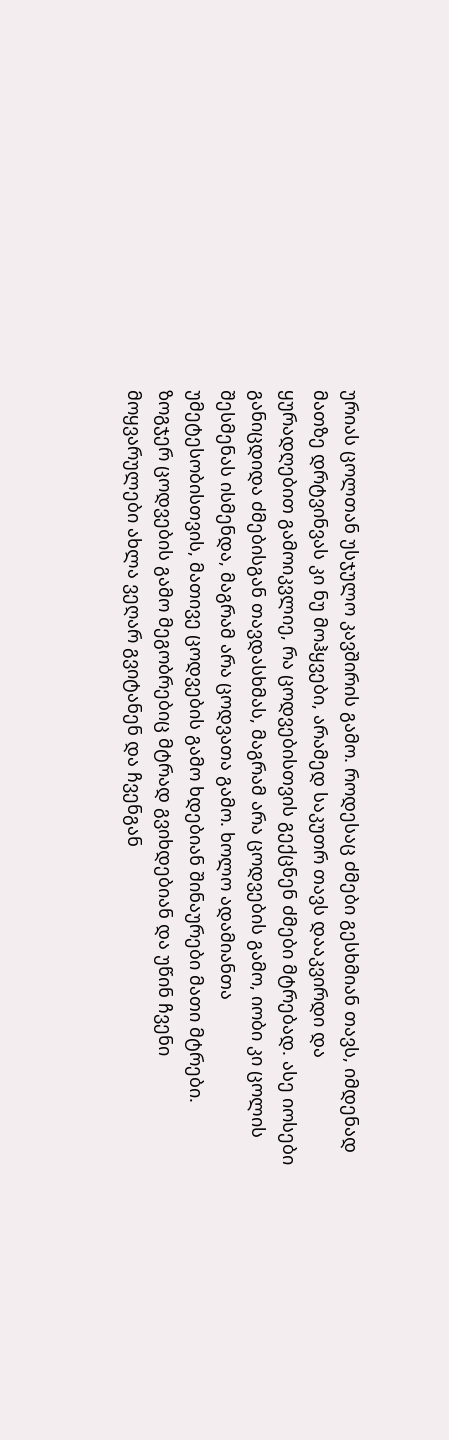ურიას ცოლთან უსჯულო კავშირის გამო. როდესაც ძმები გესხმიან თავს, იმდენად მათზე დრტვინვას კი ნუ მოჰყვები, არამედ საკუთრ თავს დააკვირდი და ყურადღებით გამოიკვლიე, რა ცოდვებისთვის გექცნენ ძმები მტრებად. ასე იოსები განიცდიდა ძმებისგან თავდასხმას, მაგრამ არა ცოდვების გამო, იობი კი ცოლის შესმენას ისმენდა, მაგრამ არა ცოდვათა გამო. ხოლო ადამიანთა უმეტესობისთვის, მათივე ცოდვების გამო ხდებიან შინაურები მათი მტრები. ზოგჯერ ცოდვების გამო მეგობრებიც მტრად გვიხდებიან და უწინ ჩვენი მოყვარულები ახლა ვეღარ გვიტანენ და ჩვენგან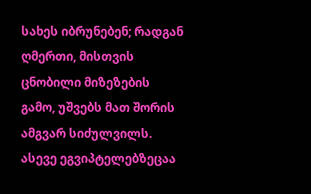სახეს იბრუნებენ; რადგან ღმერთი, მისთვის ცნობილი მიზეზების გამო, უშვებს მათ შორის ამგვარ სიძულვილს. ასევე ეგვიპტელებზეცაა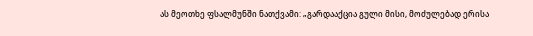ას მეოთხე ფსალმუნში ნათქვამი: „გარდააქცია გული მისი, მოძულებად ერისა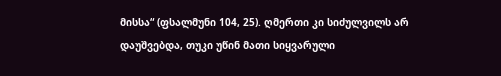მისსა“ (ფსალმუნი 104, 25). ღმერთი კი სიძულვილს არ დაუშვებდა, თუკი უწინ მათი სიყვარული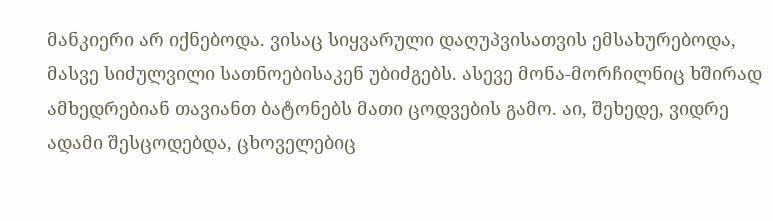მანკიერი არ იქნებოდა. ვისაც სიყვარული დაღუპვისათვის ემსახურებოდა, მასვე სიძულვილი სათნოებისაკენ უბიძგებს. ასევე მონა-მორჩილნიც ხშირად ამხედრებიან თავიანთ ბატონებს მათი ცოდვების გამო. აი, შეხედე, ვიდრე ადამი შესცოდებდა, ცხოველებიც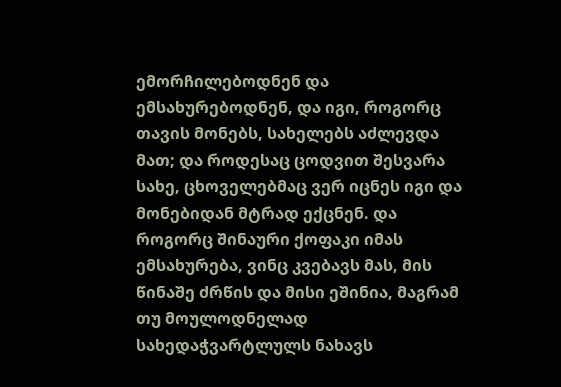ემორჩილებოდნენ და ემსახურებოდნენ, და იგი, როგორც თავის მონებს, სახელებს აძლევდა მათ; და როდესაც ცოდვით შესვარა სახე, ცხოველებმაც ვერ იცნეს იგი და მონებიდან მტრად ექცნენ. და როგორც შინაური ქოფაკი იმას ემსახურება, ვინც კვებავს მას, მის წინაშე ძრწის და მისი ეშინია, მაგრამ თუ მოულოდნელად სახედაჭვარტლულს ნახავს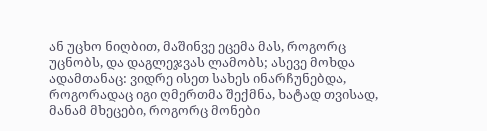ან უცხო ნიღბით, მაშინვე ეცემა მას, როგორც უცნობს, და დაგლეჯვას ლამობს; ასევე მოხდა ადამთანაც: ვიდრე ისეთ სახეს ინარჩუნებდა, როგორადაც იგი ღმერთმა შექმნა, ხატად თვისად, მანამ მხეცები, როგორც მონები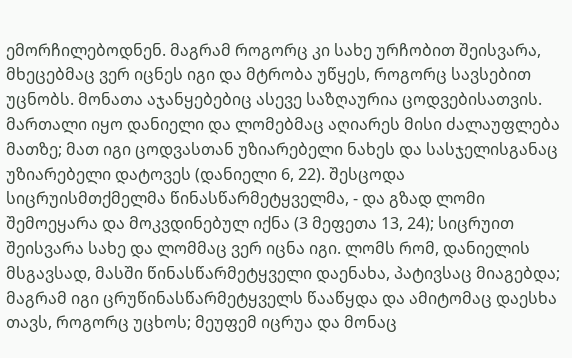ემორჩილებოდნენ. მაგრამ როგორც კი სახე ურჩობით შეისვარა, მხეცებმაც ვერ იცნეს იგი და მტრობა უწყეს, როგორც სავსებით უცნობს. მონათა აჯანყებებიც ასევე საზღაურია ცოდვებისათვის. მართალი იყო დანიელი და ლომებმაც აღიარეს მისი ძალაუფლება მათზე; მათ იგი ცოდვასთან უზიარებელი ნახეს და სასჯელისგანაც უზიარებელი დატოვეს (დანიელი 6, 22). შესცოდა სიცრუისმთქმელმა წინასწარმეტყველმა, - და გზად ლომი შემოეყარა და მოკვდინებულ იქნა (3 მეფეთა 13, 24); სიცრუით შეისვარა სახე და ლომმაც ვერ იცნა იგი. ლომს რომ, დანიელის მსგავსად, მასში წინასწარმეტყველი დაენახა, პატივსაც მიაგებდა; მაგრამ იგი ცრუწინასწარმეტყველს წააწყდა და ამიტომაც დაესხა თავს, როგორც უცხოს; მეუფემ იცრუა და მონაც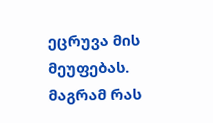ეცრუვა მის მეუფებას. მაგრამ რას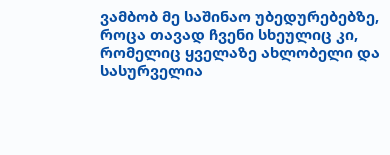ვამბობ მე საშინაო უბედურებებზე, როცა თავად ჩვენი სხეულიც კი, რომელიც ყველაზე ახლობელი და სასურველია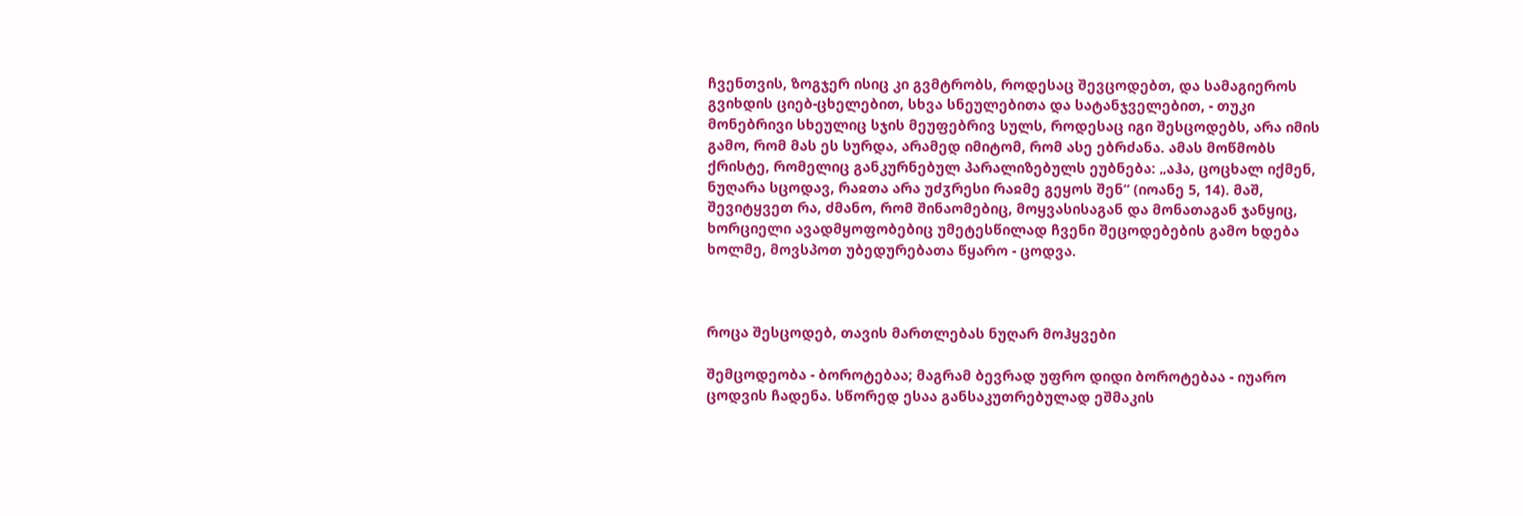ჩვენთვის, ზოგჯერ ისიც კი გვმტრობს, როდესაც შევცოდებთ, და სამაგიეროს გვიხდის ციებ-ცხელებით, სხვა სნეულებითა და სატანჯველებით, - თუკი მონებრივი სხეულიც სჯის მეუფებრივ სულს, როდესაც იგი შესცოდებს, არა იმის გამო, რომ მას ეს სურდა, არამედ იმიტომ, რომ ასე ებრძანა. ამას მოწმობს ქრისტე, რომელიც განკურნებულ პარალიზებულს ეუბნება: „აჰა, ცოცხალ იქმენ, ნუღარა სცოდავ, რაჲთა არა უძჳრესი რაჲმე გეყოს შენ“ (იოანე 5, 14). მაშ, შევიტყვეთ რა, ძმანო, რომ შინაომებიც, მოყვასისაგან და მონათაგან ჯანყიც, ხორციელი ავადმყოფობებიც უმეტესწილად ჩვენი შეცოდებების გამო ხდება ხოლმე, მოვსპოთ უბედურებათა წყარო - ცოდვა.



როცა შესცოდებ, თავის მართლებას ნუღარ მოჰყვები

შემცოდეობა - ბოროტებაა; მაგრამ ბევრად უფრო დიდი ბოროტებაა - იუარო ცოდვის ჩადენა. სწორედ ესაა განსაკუთრებულად ეშმაკის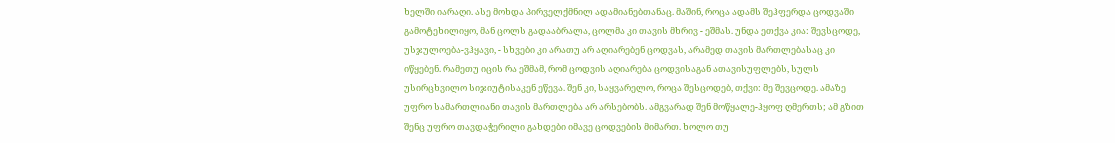ხელში იარაღი. ასე მოხდა პირველქმნილ ადამიანებთანაც. მაშინ, როცა ადამს შეჰფერდა ცოდვაში გამოტეხილიყო, მან ცოლს გადააბრალა, ცოლმა კი თავის მხრივ - ეშმას. უნდა ეთქვა კია: შევსცოდე, უსჯულოება-ვჰყავი, - სხვები კი არათუ არ აღიარებენ ცოდვას, არამედ თავის მართლებასაც კი იწყებენ. რამეთუ იცის რა ეშმამ, რომ ცოდვის აღიარება ცოდვისაგან ათავისუფლებს, სულს უსირცხვილო სიჯიუტისაკენ ეწევა. შენ კი, საყვარელო, როცა შესცოდებ, თქვი: მე შევცოდე. ამაზე უფრო სამართლიანი თავის მართლება არ არსებობს. ამგვარად შენ მოწყალე-ჰყოფ ღმერთს; ამ გზით შენც უფრო თავდაჭერილი გახდები იმავე ცოდვების მიმართ. ხოლო თუ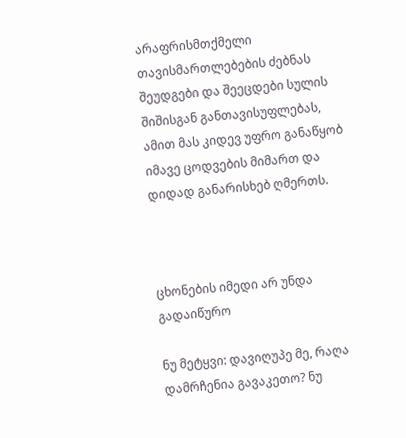არაფრისმთქმელი თავისმართლებების ძებნას შეუდგები და შეეცდები სულის შიშისგან განთავისუფლებას, ამით მას კიდევ უფრო განაწყობ იმავე ცოდვების მიმართ და დიდად განარისხებ ღმერთს.



ცხონების იმედი არ უნდა გადაიწურო

ნუ მეტყვი: დავიღუპე მე, რაღა დამრჩენია გავაკეთო? ნუ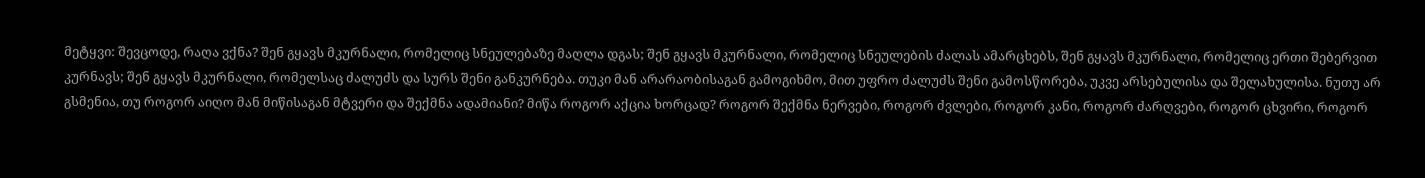მეტყვი: შევცოდე, რაღა ვქნა? შენ გყავს მკურნალი, რომელიც სნეულებაზე მაღლა დგას; შენ გყავს მკურნალი, რომელიც სნეულების ძალას ამარცხებს, შენ გყავს მკურნალი, რომელიც ერთი შებერვით კურნავს; შენ გყავს მკურნალი, რომელსაც ძალუძს და სურს შენი განკურნება. თუკი მან არარაობისაგან გამოგიხმო, მით უფრო ძალუძს შენი გამოსწორება, უკვე არსებულისა და შელახულისა. ნუთუ არ გსმენია, თუ როგორ აიღო მან მიწისაგან მტვერი და შექმნა ადამიანი? მიწა როგორ აქცია ხორცად? როგორ შექმნა ნერვები, როგორ ძვლები, როგორ კანი, როგორ ძარღვები, როგორ ცხვირი, როგორ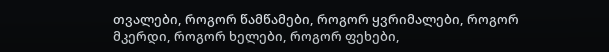თვალები, როგორ წამწამები, როგორ ყვრიმალები, როგორ მკერდი, როგორ ხელები, როგორ ფეხები,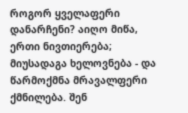როგორ ყველაფერი დანარჩენი? აიღო მიწა, ერთი ნივთიერება; მიუსადაგა ხელოვნება - და წარმოქმნა მრავალფერი ქმნილება. შენ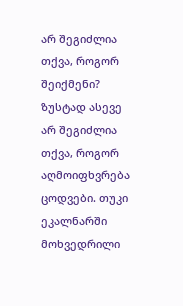არ შეგიძლია თქვა, როგორ შეიქმენი? ზუსტად ასევე არ შეგიძლია თქვა, როგორ აღმოიფხვრება ცოდვები. თუკი ეკალნარში მოხვედრილი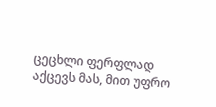ცეცხლი ფერფლად აქცევს მას, მით უფრო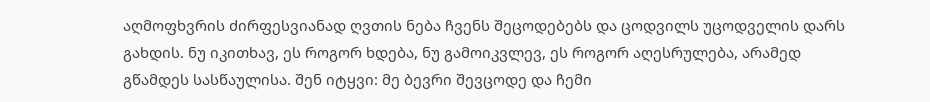აღმოფხვრის ძირფესვიანად ღვთის ნება ჩვენს შეცოდებებს და ცოდვილს უცოდველის დარს გახდის. ნუ იკითხავ, ეს როგორ ხდება, ნუ გამოიკვლევ, ეს როგორ აღესრულება, არამედ გწამდეს სასწაულისა. შენ იტყვი: მე ბევრი შევცოდე და ჩემი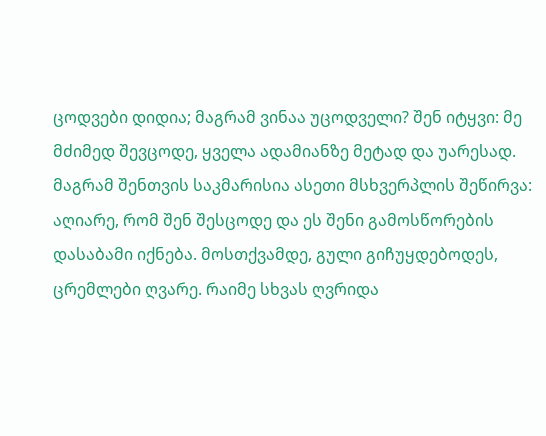ცოდვები დიდია; მაგრამ ვინაა უცოდველი? შენ იტყვი: მე მძიმედ შევცოდე, ყველა ადამიანზე მეტად და უარესად. მაგრამ შენთვის საკმარისია ასეთი მსხვერპლის შეწირვა: აღიარე, რომ შენ შესცოდე და ეს შენი გამოსწორების დასაბამი იქნება. მოსთქვამდე, გული გიჩუყდებოდეს, ცრემლები ღვარე. რაიმე სხვას ღვრიდა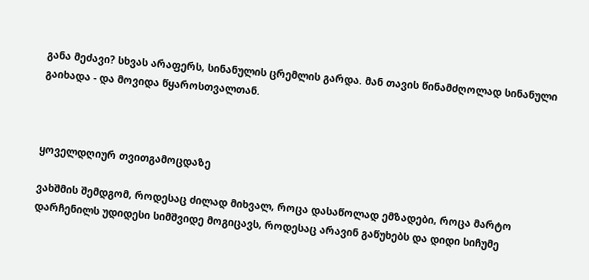განა მეძავი? სხვას არაფერს, სინანულის ცრემლის გარდა. მან თავის წინამძღოლად სინანული გაიხადა - და მოვიდა წყაროსთვალთან.



ყოველდღიურ თვითგამოცდაზე

ვახშმის შემდგომ, როდესაც ძილად მიხვალ, როცა დასაწოლად ემზადები, როცა მარტო დარჩენილს უდიდესი სიმშვიდე მოგიცავს, როდესაც არავინ გაწუხებს და დიდი სიჩუმე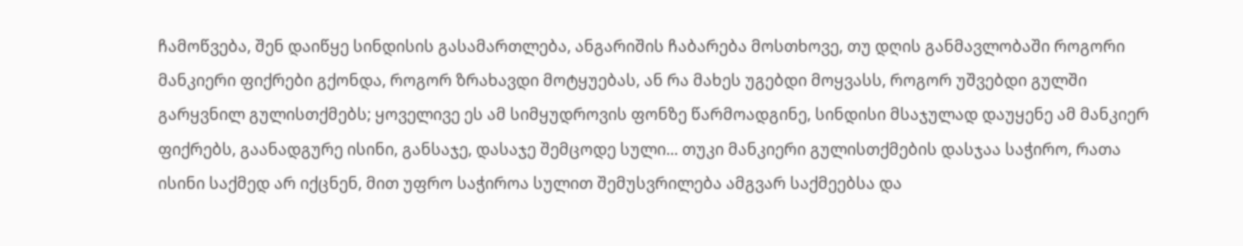ჩამოწვება, შენ დაიწყე სინდისის გასამართლება, ანგარიშის ჩაბარება მოსთხოვე, თუ დღის განმავლობაში როგორი მანკიერი ფიქრები გქონდა, როგორ ზრახავდი მოტყუებას, ან რა მახეს უგებდი მოყვასს, როგორ უშვებდი გულში გარყვნილ გულისთქმებს; ყოველივე ეს ამ სიმყუდროვის ფონზე წარმოადგინე, სინდისი მსაჯულად დაუყენე ამ მანკიერ ფიქრებს, გაანადგურე ისინი, განსაჯე, დასაჯე შემცოდე სული... თუკი მანკიერი გულისთქმების დასჯაა საჭირო, რათა ისინი საქმედ არ იქცნენ, მით უფრო საჭიროა სულით შემუსვრილება ამგვარ საქმეებსა და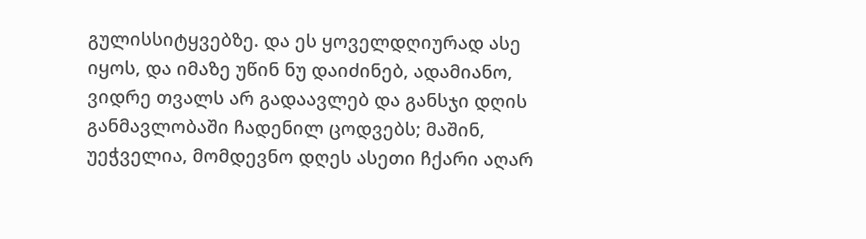გულისსიტყვებზე. და ეს ყოველდღიურად ასე იყოს, და იმაზე უწინ ნუ დაიძინებ, ადამიანო, ვიდრე თვალს არ გადაავლებ და განსჯი დღის განმავლობაში ჩადენილ ცოდვებს; მაშინ, უეჭველია, მომდევნო დღეს ასეთი ჩქარი აღარ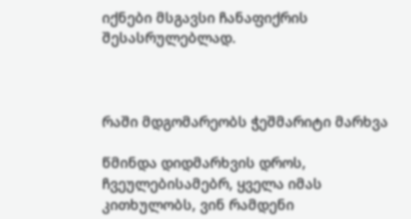იქნები მსგავსი ჩანაფიქრის შესასრულებლად.



რაში მდგომარეობს ჭეშმარიტი მარხვა

წმინდა დიდმარხვის დროს, ჩვეულებისამებრ, ყველა იმას კითხულობს, ვინ რამდენი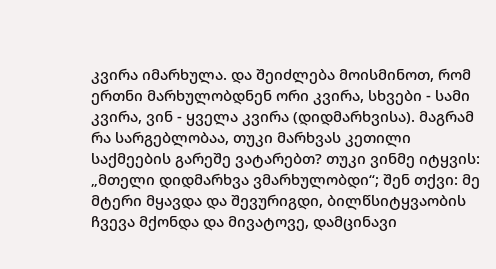კვირა იმარხულა. და შეიძლება მოისმინოთ, რომ ერთნი მარხულობდნენ ორი კვირა, სხვები - სამი კვირა, ვინ - ყველა კვირა (დიდმარხვისა). მაგრამ რა სარგებლობაა, თუკი მარხვას კეთილი საქმეების გარეშე ვატარებთ? თუკი ვინმე იტყვის: „მთელი დიდმარხვა ვმარხულობდი“; შენ თქვი: მე მტერი მყავდა და შევურიგდი, ბილწსიტყვაობის ჩვევა მქონდა და მივატოვე, დამცინავი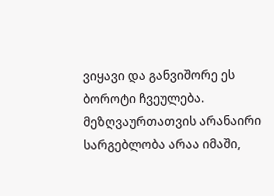ვიყავი და განვიშორე ეს ბოროტი ჩვეულება. მეზღვაურთათვის არანაირი სარგებლობა არაა იმაში,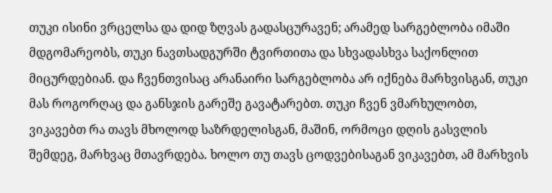თუკი ისინი ვრცელსა და დიდ ზღვას გადასცურავენ; არამედ სარგებლობა იმაში მდგომარეობს, თუკი ნავთსადგურში ტვირთითა და სხვადასხვა საქონლით მიცურდებიან. და ჩვენთვისაც არანაირი სარგებლობა არ იქნება მარხვისგან, თუკი მას როგორღაც და განსჯის გარეშე გავატარებთ. თუკი ჩვენ ვმარხულობთ, ვიკავებთ რა თავს მხოლოდ საზრდელისგან, მაშინ, ორმოცი დღის გასვლის შემდეგ, მარხვაც მთავრდება. ხოლო თუ თავს ცოდვებისაგან ვიკავებთ, ამ მარხვის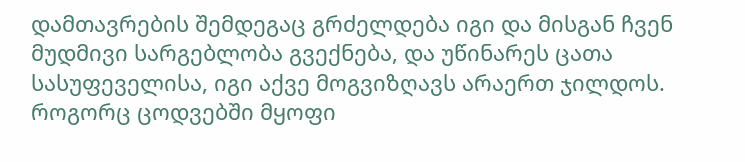დამთავრების შემდეგაც გრძელდება იგი და მისგან ჩვენ მუდმივი სარგებლობა გვექნება, და უწინარეს ცათა სასუფეველისა, იგი აქვე მოგვიზღავს არაერთ ჯილდოს. როგორც ცოდვებში მყოფი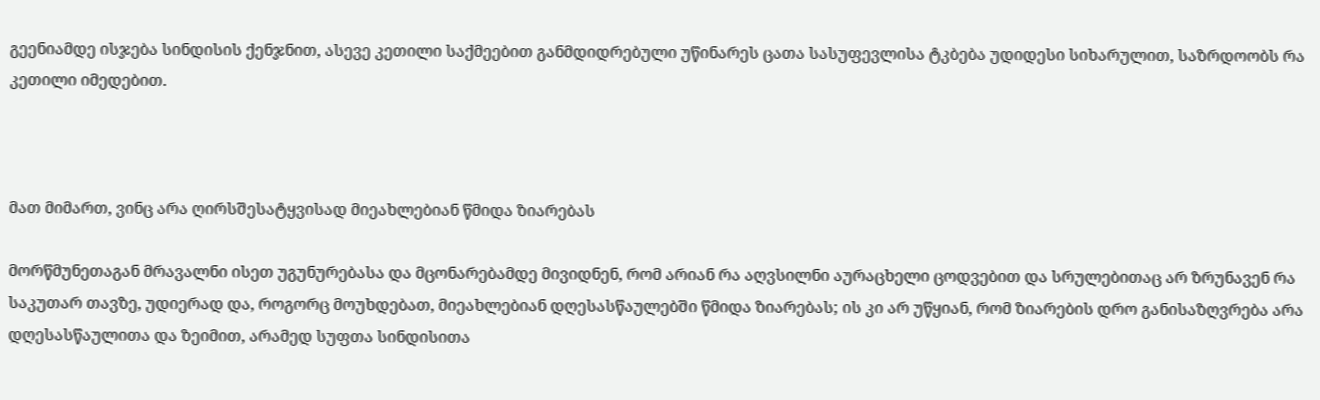გეენიამდე ისჯება სინდისის ქენჯნით, ასევე კეთილი საქმეებით განმდიდრებული უწინარეს ცათა სასუფევლისა ტკბება უდიდესი სიხარულით, საზრდოობს რა კეთილი იმედებით.



მათ მიმართ, ვინც არა ღირსშესატყვისად მიეახლებიან წმიდა ზიარებას

მორწმუნეთაგან მრავალნი ისეთ უგუნურებასა და მცონარებამდე მივიდნენ, რომ არიან რა აღვსილნი აურაცხელი ცოდვებით და სრულებითაც არ ზრუნავენ რა საკუთარ თავზე, უდიერად და, როგორც მოუხდებათ, მიეახლებიან დღესასწაულებში წმიდა ზიარებას; ის კი არ უწყიან, რომ ზიარების დრო განისაზღვრება არა დღესასწაულითა და ზეიმით, არამედ სუფთა სინდისითა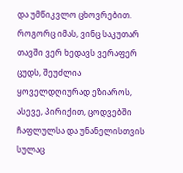და უმწიკვლო ცხოვრებით. როგორც იმას, ვინც საკუთარ თავში ვერ ხედავს ვერაფერ ცუდს, შეუძლია ყოველდღიურად ეზიაროს, ასევე, პირიქით, ცოდვებში ჩაფლულსა და უნანელისთვის სულაც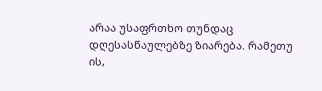არაა უსაფრთხო თუნდაც დღესასწაულებზე ზიარება. რამეთუ ის,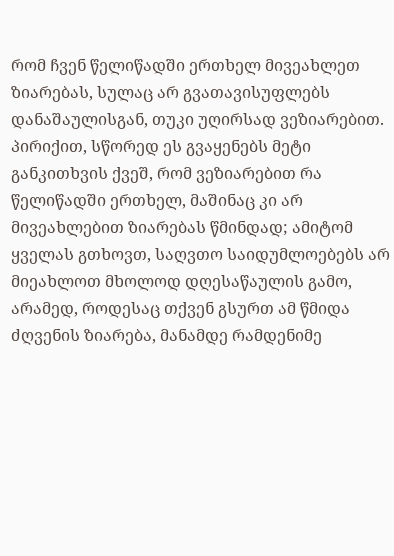რომ ჩვენ წელიწადში ერთხელ მივეახლეთ ზიარებას, სულაც არ გვათავისუფლებს დანაშაულისგან, თუკი უღირსად ვეზიარებით. პირიქით, სწორედ ეს გვაყენებს მეტი განკითხვის ქვეშ, რომ ვეზიარებით რა წელიწადში ერთხელ, მაშინაც კი არ მივეახლებით ზიარებას წმინდად; ამიტომ ყველას გთხოვთ, საღვთო საიდუმლოებებს არ მიეახლოთ მხოლოდ დღესაწაულის გამო, არამედ, როდესაც თქვენ გსურთ ამ წმიდა ძღვენის ზიარება, მანამდე რამდენიმე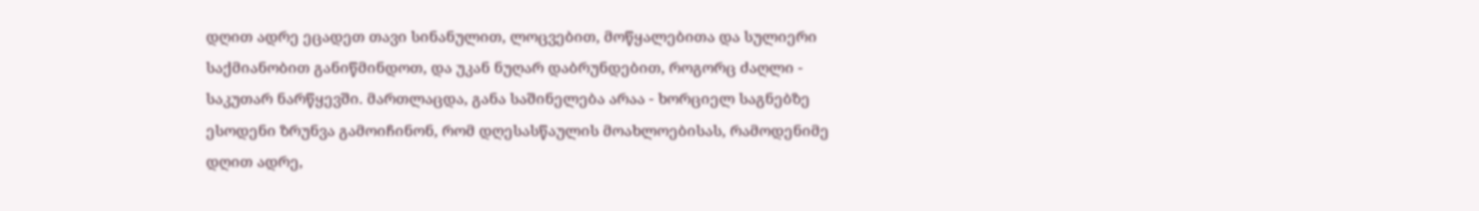დღით ადრე ეცადეთ თავი სინანულით, ლოცვებით, მოწყალებითა და სულიერი საქმიანობით განიწმინდოთ, და უკან ნუღარ დაბრუნდებით, როგორც ძაღლი - საკუთარ ნარწყევში. მართლაცდა, განა საშინელება არაა - ხორციელ საგნებზე ესოდენი ზრუნვა გამოიჩინონ, რომ დღესასწაულის მოახლოებისას, რამოდენიმე დღით ადრე,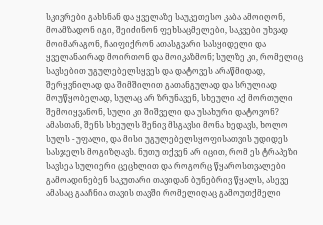სკივრები გახსნან და ყველაზე საუკეთესო კაბა ამოიღონ, მოამზადონ იგი, შეიძინონ ფეხსაცმელები, საკვები უხვად მოიმარაგონ, ჩაიფიქრონ ათასგვარი სასყიდელი და ყველანაირად მოირთონ და მოიკაზმონ; სულზე კი, რომელიც სავსებით უგულებელსყვეს და დატოვეს არაწმიდად, შერყვნილად და შიმშილით გათანგულად და სრულიად მოუწყობელად, სულაც არ ზრუნავენ, სხეული აქ მორთული შემოიყვანონ, სული კი შიშველი და უსახური დატოვონ? ამასთან, შენს სხეულს შენივ მსგავსი მონა ხედავს, ხოლო სულს - უფალი, და მისი უგულებელსყოფისათვის უდიდეს სასჯელს მოგიზღავს. ნუთუ თქვენ არ იცით, რომ ეს ტრაპეზი სავსეა სულიერი ცეცხლით და როგორც წყაროსთვალები გამოადინებენ საკუთარი თავიდან ბუნებრივ წყალს, ასევე ამასაც გააჩნია თავის თავში რომელიღაც გამოუთქმელი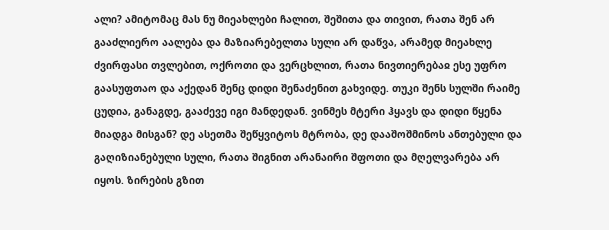ალი? ამიტომაც მას ნუ მიეახლები ჩალით, შეშითა და თივით, რათა შენ არ გააძლიერო აალება და მაზიარებელთა სული არ დაწვა, არამედ მიეახლე ძვირფასი თვლებით, ოქროთი და ვერცხლით, რათა ნივთიერებაჲ ესე უფრო გაასუფთაო და აქედან შენც დიდი შენაძენით გახვიდე. თუკი შენს სულში რაიმე ცუდია, განაგდე, გააძევე იგი მანდედან. ვინმეს მტერი ჰყავს და დიდი წყენა მიადგა მისგან? დე ასეთმა შეწყვიტოს მტრობა, დე დააშოშმინოს ანთებული და გაღიზიანებული სული, რათა შიგნით არანაირი შფოთი და მღელვარება არ იყოს. ზირების გზით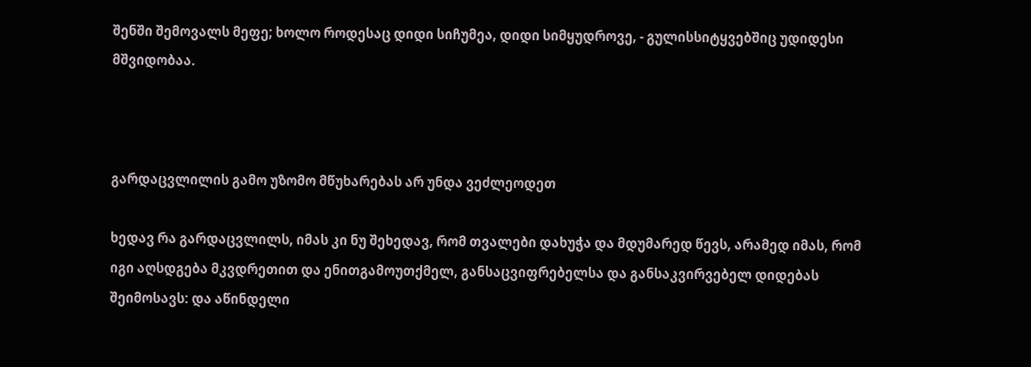შენში შემოვალს მეფე; ხოლო როდესაც დიდი სიჩუმეა, დიდი სიმყუდროვე, - გულისსიტყვებშიც უდიდესი მშვიდობაა.



გარდაცვლილის გამო უზომო მწუხარებას არ უნდა ვეძლეოდეთ

ხედავ რა გარდაცვლილს, იმას კი ნუ შეხედავ, რომ თვალები დახუჭა და მდუმარედ წევს, არამედ იმას, რომ იგი აღსდგება მკვდრეთით და ენითგამოუთქმელ, განსაცვიფრებელსა და განსაკვირვებელ დიდებას შეიმოსავს: და აწინდელი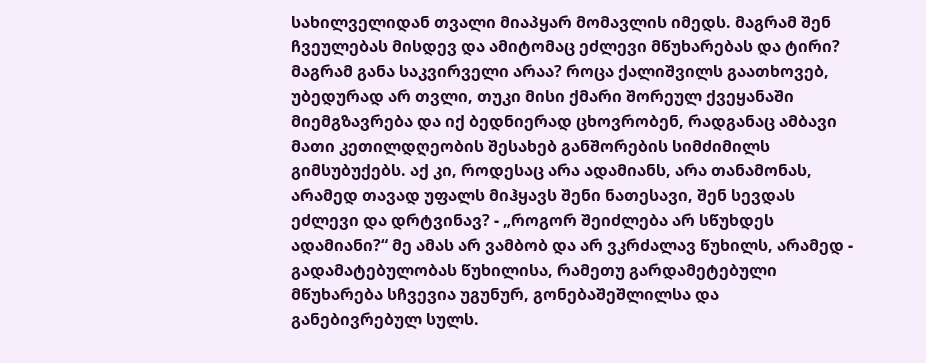სახილველიდან თვალი მიაპყარ მომავლის იმედს. მაგრამ შენ ჩვეულებას მისდევ და ამიტომაც ეძლევი მწუხარებას და ტირი? მაგრამ განა საკვირველი არაა? როცა ქალიშვილს გაათხოვებ, უბედურად არ თვლი, თუკი მისი ქმარი შორეულ ქვეყანაში მიემგზავრება და იქ ბედნიერად ცხოვრობენ, რადგანაც ამბავი მათი კეთილდღეობის შესახებ განშორების სიმძიმილს გიმსუბუქებს. აქ კი, როდესაც არა ადამიანს, არა თანამონას, არამედ თავად უფალს მიჰყავს შენი ნათესავი, შენ სევდას ეძლევი და დრტვინავ? - „როგორ შეიძლება არ სწუხდეს ადამიანი?“ მე ამას არ ვამბობ და არ ვკრძალავ წუხილს, არამედ - გადამატებულობას წუხილისა, რამეთუ გარდამეტებული მწუხარება სჩვევია უგუნურ, გონებაშეშლილსა და განებივრებულ სულს.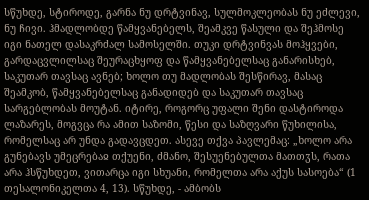სწუხდე, სტიროდე, გარნა ნუ დრტვინავ, სულმოკლეობას ნუ ეძლევი, ნუ ჩივი. ჰმადლობდე წამყვანებელს, შეამკვე წასული და შეჰმოსე იგი ნათელ დასაკრძალ სამოსელში. თუკი დრტვინვას მოჰყვები, გარდაცვლილსაც შეურაცხყოფ და წამყვანებელსაც განარისხებ, საკუთარ თავსაც ავნებ; ხოლო თუ მადლობას შესწირავ, მასაც შეამკობ, წამყვანებელსაც განადიდებ და საკუთარ თავსაც სარგებლობას მოუტან. იტირე, როგორც უფალი შენი დასტიროდა ლაზარეს, მოგვცა რა ამით საზომი, წესი და საზღვარი წუხილისა, რომელსაც არ უნდა გადავცდეთ. ასევე თქვა პავლემაც: „ხოლო არა გუნებავს უმეცრებაჲ თქუენი, ძმანო, შესუენებულთა მათთჳს, რათა არა ჰსწუხდეთ, ვითარცა იგი სხუანი, რომელთა არა აქუს სასოება“ (1 თესალონიკელთა 4, 13). სწუხდე, - ამბობს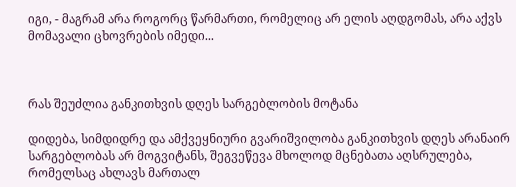იგი, - მაგრამ არა როგორც წარმართი, რომელიც არ ელის აღდგომას, არა აქვს მომავალი ცხოვრების იმედი...



რას შეუძლია განკითხვის დღეს სარგებლობის მოტანა

დიდება, სიმდიდრე და ამქვეყნიური გვარიშვილობა განკითხვის დღეს არანაირ სარგებლობას არ მოგვიტანს, შეგვეწევა მხოლოდ მცნებათა აღსრულება, რომელსაც ახლავს მართალ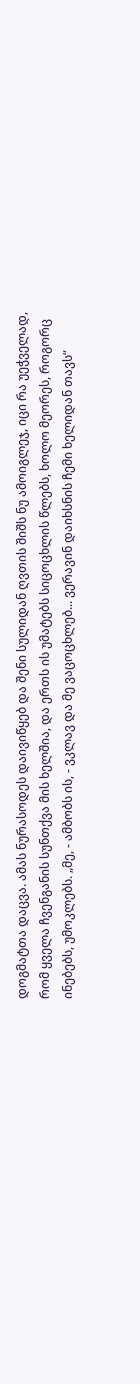დოგმატთა დაცვა. ამას ნურასოდეს დაივიწყებ და შენი სულიდან ღვთის შიშს ნუ ამოიგლეჯ, იცი რა უეჭველად, რომ ყველა ჩვენგანის სუნთქვა მის ხელშია, და ერთს ის უმატებს სიცოცხლის წლებს, ხოლო მეორეს, როგორც ინებებს, უმოკლებს. „მე, - ამბობს ის, - ვკლავ და მე ვაცოცხლებ... ვერავინ დაიხსნის ჩემი ხელიდან თავს“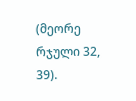(მეორე რჯული 32, 39).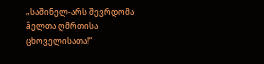„საშინელ-არს შევრდომა âელთა ღმრთისა ცხოველისათა!“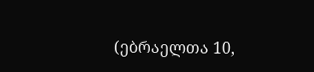(ებრაელთა 10,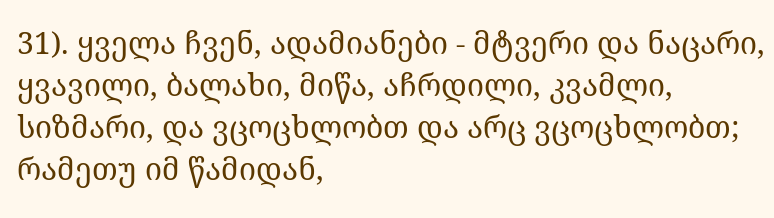31). ყველა ჩვენ, ადამიანები - მტვერი და ნაცარი, ყვავილი, ბალახი, მიწა, აჩრდილი, კვამლი, სიზმარი, და ვცოცხლობთ და არც ვცოცხლობთ; რამეთუ იმ წამიდან,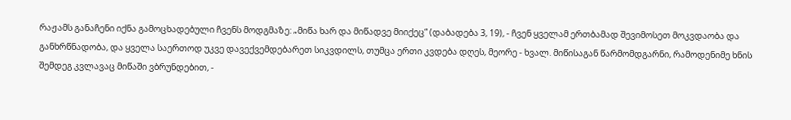რაჟამს განაჩენი იქნა გამოცხადებული ჩვენს მოდგმაზე: „მიწა ხარ და მიწადვე მიიქეც“ (დაბადება 3, 19), - ჩვენ ყველამ ერთბამად შევიმოსეთ მოკვდაობა და განხრწნადობა, და ყველა საერთოდ უკვე დავექვემდებარეთ სიკვდილს, თუმცა ერთი კვდება დღეს, მეორე - ხვალ. მიწისაგან წარმომდგარნი, რამოდენიმე ხნის შემდეგ კვლავაც მიწაში ვბრუნდებით, -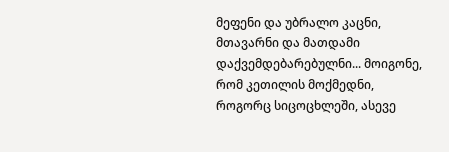მეფენი და უბრალო კაცნი, მთავარნი და მათდამი დაქვემდებარებულნი... მოიგონე, რომ კეთილის მოქმედნი, როგორც სიცოცხლეში, ასევე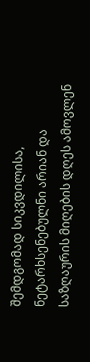შემდგომად სიკვდილისა, ნეტარხსენებულნი არიან და საზღაურის მიღების დღეს ამოვლენ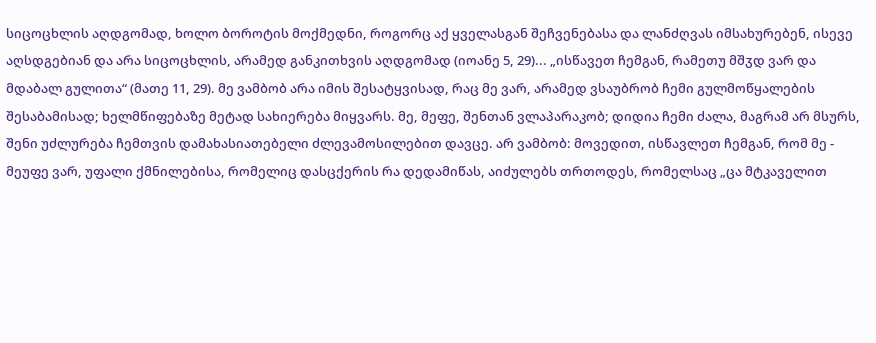სიცოცხლის აღდგომად, ხოლო ბოროტის მოქმედნი, როგორც აქ ყველასგან შეჩვენებასა და ლანძღვას იმსახურებენ, ისევე აღსდგებიან და არა სიცოცხლის, არამედ განკითხვის აღდგომად (იოანე 5, 29)... „ისწავეთ ჩემგან, რამეთუ მშჳდ ვარ და მდაბალ გულითა“ (მათე 11, 29). მე ვამბობ არა იმის შესატყვისად, რაც მე ვარ, არამედ ვსაუბრობ ჩემი გულმოწყალების შესაბამისად; ხელმწიფებაზე მეტად სახიერება მიყვარს. მე, მეფე, შენთან ვლაპარაკობ; დიდია ჩემი ძალა, მაგრამ არ მსურს, შენი უძლურება ჩემთვის დამახასიათებელი ძლევამოსილებით დავცე. არ ვამბობ: მოვედით, ისწავლეთ ჩემგან, რომ მე - მეუფე ვარ, უფალი ქმნილებისა, რომელიც დასცქერის რა დედამიწას, აიძულებს თრთოდეს, რომელსაც „ცა მტკაველით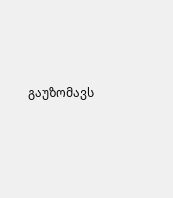გაუზომავს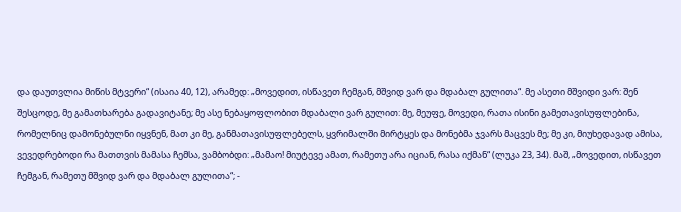და დაუთვლია მიწის მტვერი“ (ისაია 40, 12), არამედ: „მოვედით, ისწავეთ ჩემგან, მშვიდ ვარ და მდაბალ გულითა“. მე ასეთი მშვიდი ვარ: შენ შესცოდე, მე გამათხარება გადავიტანე; მე ასე ნებაყოფლობით მდაბალი ვარ გულით: მე, მეუფე, მოვედი, რათა ისინი გამეთავისუფლებინა, რომელნიც დამონებულნი იყვნენ, მათ კი მე, განმათავისუფლებელს, ყვრიმალში მირტყეს და მონებმა ჯვარს მაცვეს მე; მე კი, მიუხედავად ამისა, ვევედრებოდი რა მათთვის მამასა ჩემსა, ვამბობდი: „მამაო! მიუტევე ამათ, რამეთუ არა იციან, რასა იქმან“ (ლუკა 23, 34). მაშ, „მოვედით, ისწავეთ ჩემგან, რამეთუ მშვიდ ვარ და მდაბალ გულითა“; -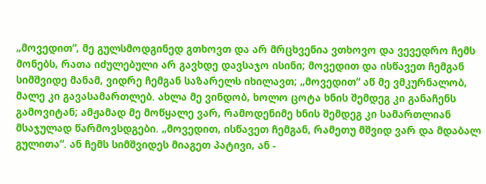„მოვედით“, მე გულსმოდგინედ გთხოვთ და არ მრცხვენია ვთხოვო და ვევედრო ჩემს მონებს, რათა იძულებული არ გავხდე დავსაჯო ისინი; მოვედით და ისწავეთ ჩემგან სიმშვიდე მანამ, ვიდრე ჩემგან საზარელს იხილავთ; „მოვედით“ აწ მე ვმკურნალობ, მალე კი გავასამართლებ. ახლა მე ვინდობ, ხოლო ცოტა ხნის შემდეგ კი განაჩენს გამოვიტან; ამჟამად მე მოწყალე ვარ, რამოდენიმე ხნის შემდეგ კი სამართლიან მსაჯულად წარმოვსდგები. „მოვედით, ისწავეთ ჩემგან, რამეთუ მშვიდ ვარ და მდაბალ გულითა“. ან ჩემს სიმშვიდეს მიაგეთ პატივი, ან -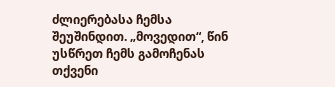ძლიერებასა ჩემსა შეუშინდით. „მოვედით“, წინ უსწრეთ ჩემს გამოჩენას თქვენი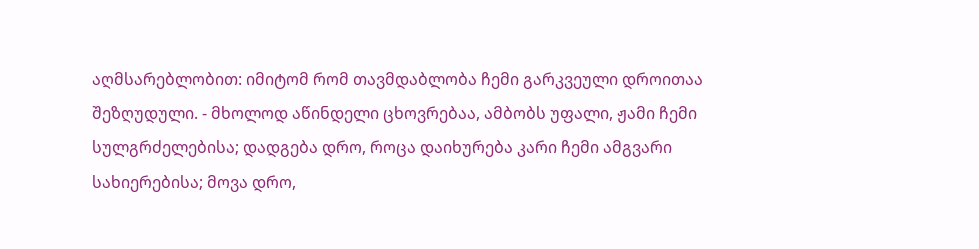აღმსარებლობით: იმიტომ რომ თავმდაბლობა ჩემი გარკვეული დროითაა შეზღუდული. - მხოლოდ აწინდელი ცხოვრებაა, ამბობს უფალი, ჟამი ჩემი სულგრძელებისა; დადგება დრო, როცა დაიხურება კარი ჩემი ამგვარი სახიერებისა; მოვა დრო,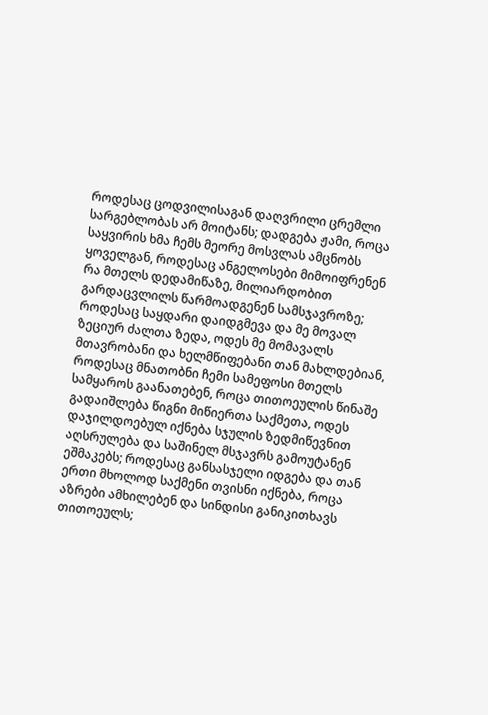როდესაც ცოდვილისაგან დაღვრილი ცრემლი სარგებლობას არ მოიტანს; დადგება ჟამი, როცა საყვირის ხმა ჩემს მეორე მოსვლას ამცნობს ყოველგან, როდესაც ანგელოსები მიმოიფრენენ რა მთელს დედამიწაზე, მილიარდობით გარდაცვლილს წარმოადგენენ სამსჯავროზე; როდესაც საყდარი დაიდგმევა და მე მოვალ ზეციურ ძალთა ზედა, ოდეს მე მომავალს მთავრობანი და ხელმწიფებანი თან მახლდებიან, როდესაც მნათობნი ჩემი სამეფოსი მთელს სამყაროს გაანათებენ, როცა თითოეულის წინაშე გადაიშლება წიგნი მიწიერთა საქმეთა, ოდეს დაჯილდოებულ იქნება სჯულის ზედმიწევნით აღსრულება და საშინელ მსჯავრს გამოუტანენ ეშმაკებს; როდესაც განსასჯელი იდგება და თან ერთი მხოლოდ საქმენი თვისნი იქნება, როცა აზრები ამხილებენ და სინდისი განიკითხავს თითოეულს;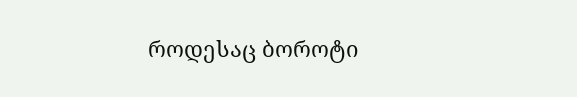როდესაც ბოროტი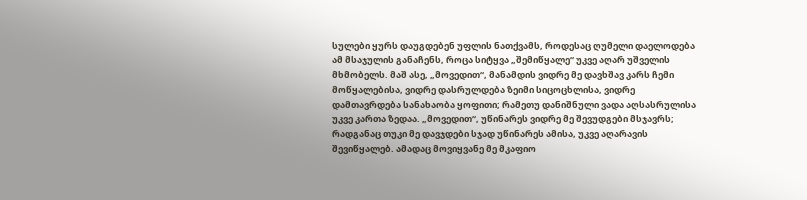სულები ყურს დაუგდებენ უფლის ნათქვამს, როდესაც ღუმელი დაელოდება ამ მსაჯულის განაჩენს, როცა სიტყვა „შემიწყალე“ უკვე აღარ უშველის მხმობელს. მაშ ასე, „მოვედით“, მანამდის ვიდრე მე დავხშავ კარს ჩემი მოწყალებისა, ვიდრე დასრულდება ზეიმი სიცოცხლისა, ვიდრე დამთავრდება სანახაობა ყოფითი; რამეთუ დანიშნული ვადა აღსასრულისა უკვე კართა ზედაა. „მოვედით“, უწინარეს ვიდრე მე შევუდგები მსჯავრს; რადგანაც თუკი მე დავჯდები სჯად უწინარეს ამისა, უკვე აღარავის შევიწყალებ. ამადაც მოვიყვანე მე მკაფიო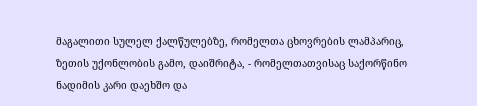მაგალითი სულელ ქალწულებზე, რომელთა ცხოვრების ლამპარიც, ზეთის უქონლობის გამო, დაიშრიტა, - რომელთათვისაც საქორწინო ნადიმის კარი დაეხშო და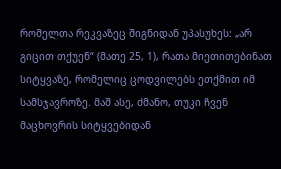რომელთა რეკვაზეც შიგნიდან უპასუხეს: „არ გიცით თქუენ“ (მათე 25, 1), რათა მიეთითებინათ სიტყვაზე, რომელიც ცოდვილებს ეთქმით იმ სამსჯავროზე. მაშ ასე, ძმანო, თუკი ჩვენ მაცხოვრის სიტყვებიდან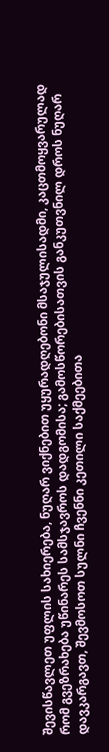შევისწავლეთ უფლის სახიერება, ნუღარ ვიქნებით უყურადღებონი მსაჯულისადმი, კაცთმოყვარულად რომ გვეზრახება უწინარეს სამსჯავროს დადგომისა; გამოსწორებისათვის განკუთვნილ დროს ნუღარ დავკარგავთ, შევმოსოთ სულნი ჩვენნი კეთილი საქმეებითა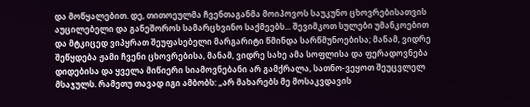და მოწყალებით. დე, თითოეულმა ჩვენთაგანმა მოიპოვოს საუკუნო ცხოვრებისათვის აუცილებელი და განეშოროს სამარცხვინო საქმეებს... შევიმკოთ სულები უმანკოებით და მტკიცედ ვიპყრათ შეუფასებელი მარგარიტი წმინდა სარწმუნოებისა; მანამ, ვიდრე შეწყდება ჟამი ჩვენი ცხოვრებისა, მანამ, ვიდრე სახე ამა სოფლისა და ფერადოვნება დიდებისა და ყველა მიწიერი სიამოვნებანი არ გამქრალა, სათნო-ვეყოთ შეუცვლელ მსაჯულს. რამეთუ თავად იგი ამბობს: „არ მახარებს მე მოსაკვდავის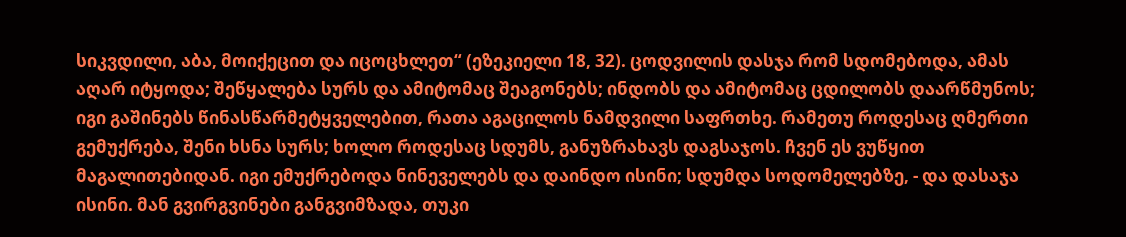სიკვდილი, აბა, მოიქეცით და იცოცხლეთ“ (ეზეკიელი 18, 32). ცოდვილის დასჯა რომ სდომებოდა, ამას აღარ იტყოდა; შეწყალება სურს და ამიტომაც შეაგონებს; ინდობს და ამიტომაც ცდილობს დაარწმუნოს; იგი გაშინებს წინასწარმეტყველებით, რათა აგაცილოს ნამდვილი საფრთხე. რამეთუ როდესაც ღმერთი გემუქრება, შენი ხსნა სურს; ხოლო როდესაც სდუმს, განუზრახავს დაგსაჯოს. ჩვენ ეს ვუწყით მაგალითებიდან. იგი ემუქრებოდა ნინეველებს და დაინდო ისინი; სდუმდა სოდომელებზე, - და დასაჯა ისინი. მან გვირგვინები განგვიმზადა, თუკი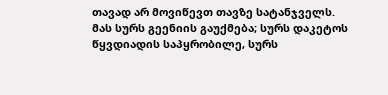თავად არ მოვიწევთ თავზე სატანჯველს. მას სურს გეენიის გაუქმება; სურს დაკეტოს წყვდიადის საპყრობილე, სურს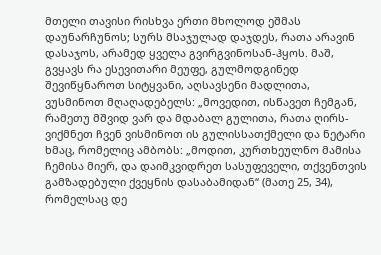მთელი თავისი რისხვა ერთი მხოლოდ ეშმას დაუნარჩუნოს; სურს მსაჯულად დაჯდეს, რათა არავინ დასაჯოს, არამედ ყველა გვირგვინოსან-ჰყოს. მაშ, გვყავს რა ესევითარი მეუფე, გულმოდგინედ შევიწყნაროთ სიტყვანი, აღსავსენი მადლითა, ვუსმინოთ მღაღადებელს: „მოვედით, ისწავეთ ჩემგან, რამეთუ მშვიდ ვარ და მდაბალ გულითა, რათა ღირს-ვიქმნეთ ჩვენ ვისმინოთ ის გულისსათქმელი და ნეტარი ხმაც, რომელიც ამბობს: „მოდით, კურთხეულნო მამისა ჩემისა მიერ, და დაიმკვიდრეთ სასუფეველი, თქვენთვის გამზადებული ქვეყნის დასაბამიდან“ (მათე 25, 34), რომელსაც დე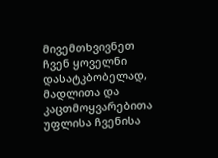მივემთხვივნეთ ჩვენ ყოველნი დასატკბობელად, მადლითა და კაცთმოყვარებითა უფლისა ჩვენისა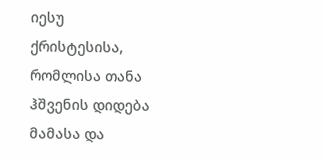იესუ ქრისტესისა, რომლისა თანა ჰშვენის დიდება მამასა და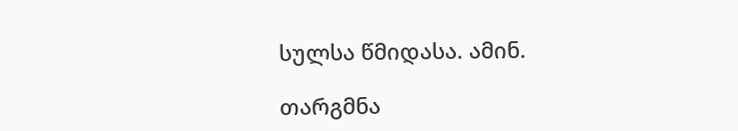სულსა წმიდასა. ამინ.

თარგმნა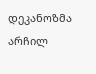დეკანოზმა არჩილ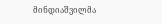მინდიაშვილმა